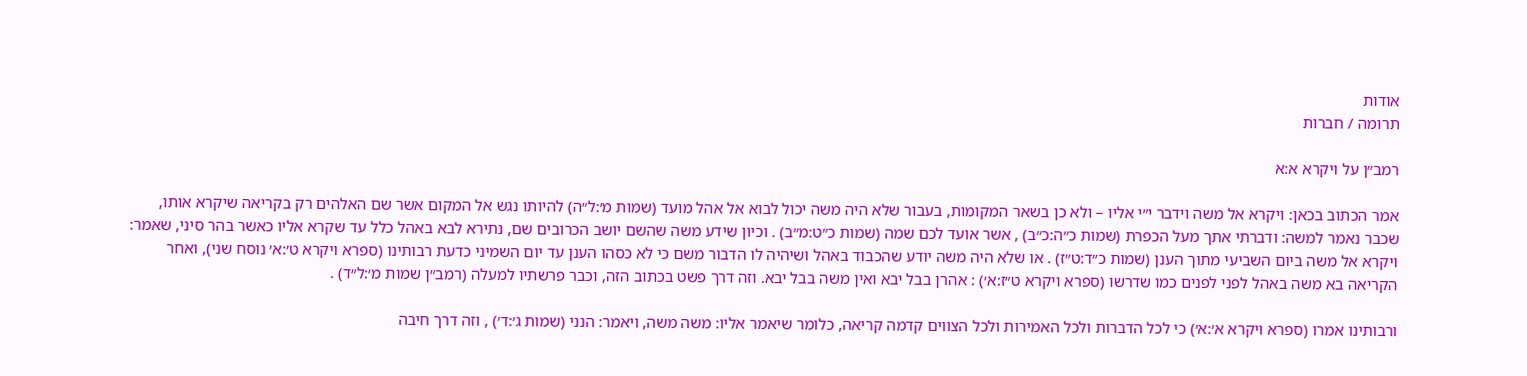אודות
תרומה / חברות

רמב״ן על ויקרא א:א

אמר הכתוב בכאן: ויקרא אל משה וידבר י״י אליו – ולא כן בשאר המקומות, בעבור שלא היה משה יכול לבוא אל אהל מועד (שמות מ׳:ל״ה) להיותו נגש אל המקום אשר שם האלהים רק בקריאה שיקרא אותו, שכבר נאמר למשה: ודברתי אתך מעל הכפרת (שמות כ״ה:כ״ב) , אשר אועד לכם שמה (שמות כ״ט:מ״ב) . וכיון שידע משה שהשם יושב הכרובים שם, נתירא לבא באהל כלל עד שקרא אליו כאשר בהר סיני, שאמר: ויקרא אל משה ביום השביעי מתוך הענן (שמות כ״ד:ט״ז) . או שלא היה משה יודע שהכבוד באהל ושיהיה לו הדבור משם כי לא כסהו הענן עד יום השמיני כדעת רבותינו (ספרא ויקרא ט׳:א׳ נוסח שני), ואחר הקריאה בא משה באהל לפני לפנים כמו שדרשו (ספרא ויקרא ט״ז:א׳) : אהרן בבל יבא ואין משה בבל יבא. וזה דרך פשט בכתוב הזה, וכבר פרשתיו למעלה (רמב״ן שמות מ׳:ל״ד) .

ורבותינו אמרו (ספרא ויקרא א׳:א׳) כי לכל הדברות ולכל האמירות ולכל הצווים קדמה קריאה, כלומר שיאמר אליו: משה משה, ויאמר: הנני (שמות ג׳:ד׳) , וזה דרך חיבה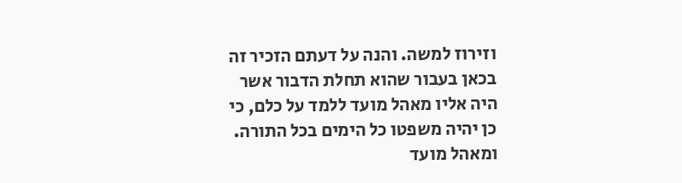וזירוז למשה. והנה על דעתם הזכיר זה בכאן בעבור שהוא תחלת הדבור אשר היה אליו מאהל מועד ללמד על כלם, כי כן יהיה משפטו כל הימים בכל התורה. ומאהל מועד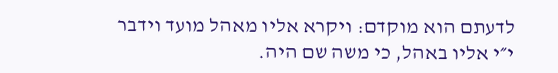לדעתם הוא מוקדם: ויקרא אליו מאהל מועד וידבר י״י אליו באהל, כי משה שם היה.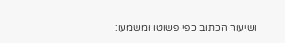ושיעור הכתוב כפי פשוטו ומשמעו: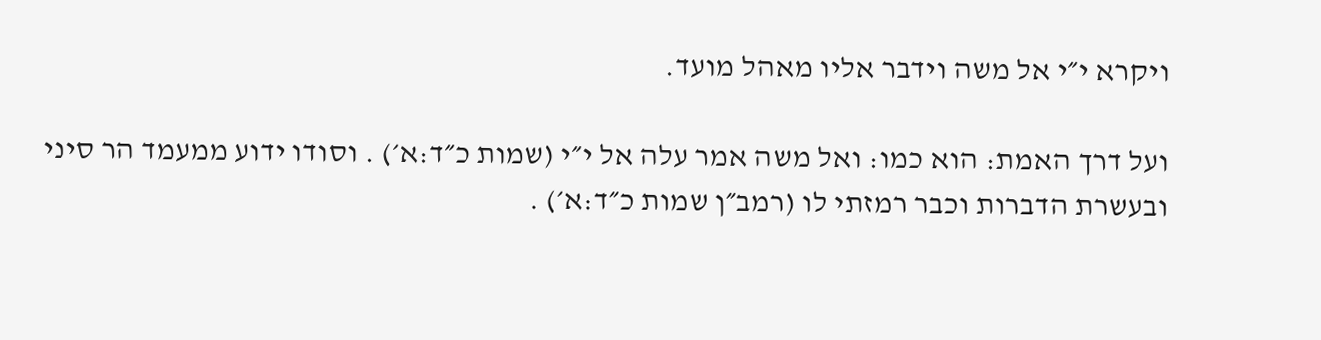ויקרא י״י אל משה וידבר אליו מאהל מועד.

ועל דרך האמת: הוא כמו: ואל משה אמר עלה אל י״י (שמות כ״ד:א׳) . וסודו ידוע ממעמד הר סיני ובעשרת הדברות וכבר רמזתי לו (רמב״ן שמות כ״ד:א׳) .